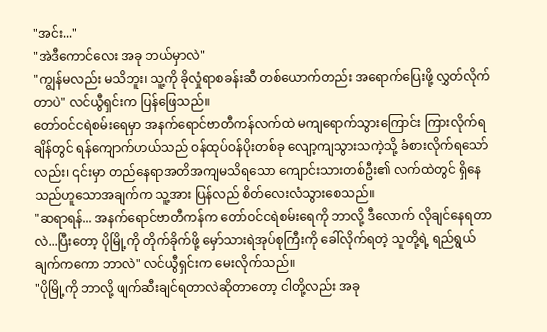"အင်း..."
"အဲဒီကောင်လေး အခု ဘယ်မှာလဲ"
"ကျွန်မလည်း မသိဘူး၊ သူ့ကို ခိုလှုံရာစခန်းဆီ တစ်ယောက်တည်း အရောက်ပြေးဖို့ လွှတ်လိုက်တာပဲ" လင်ယွီရှင်းက ပြန်ဖြေသည်။
တော်ဝင်ငရဲစမ်းရေမှာ အနက်ရောင်ဗာတီကန်လက်ထဲ မကျရောက်သွားကြောင်း ကြားလိုက်ရချိန်တွင် ရန်ကျောက်ဟယ်သည် ဝန်ထုပ်ဝန်ပိုးတစ်ခု လျော့ကျသွားသကဲ့သို့ ခံစားလိုက်ရသော်လည်း၊ ၎င်းမှာ တည်နေရာအတိအကျမသိရသော ကျောင်းသားတစ်ဦး၏ လက်ထဲတွင် ရှိနေသည်ဟူသောအချက်က သူ့အား ပြန်လည် စိတ်လေးလံသွားစေသည်။
"ဆရာရန်... အနက်ရောင်ဗာတီကန်က တော်ဝင်ငရဲစမ်းရေကို ဘာလို့ ဒီလောက် လိုချင်နေရတာလဲ...ပြီးတော့ ပိုမြို့ကို တိုက်ခိုက်ဖို့ မှော်သားရဲအုပ်စုကြီးကို ခေါ်လိုက်ရတဲ့ သူတို့ရဲ့ ရည်ရွယ်ချက်ကကော ဘာလဲ" လင်ယွီရှင်းက မေးလိုက်သည်။
"ပိုမြို့ကို ဘာလို့ ဖျက်ဆီးချင်ရတာလဲဆိုတာတော့ ငါတို့လည်း အခု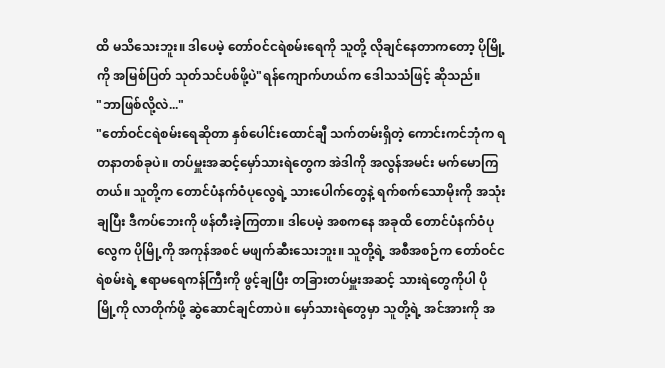ထိ မသိသေးဘူး။ ဒါပေမဲ့ တော်ဝင်ငရဲစမ်းရေကို သူတို့ လိုချင်နေတာကတော့ ပိုမြို့ကို အမြစ်ပြတ် သုတ်သင်ပစ်ဖို့ပဲ"ရန်ကျောက်ဟယ်က ဒေါသသံဖြင့် ဆိုသည်။
"ဘာဖြစ်လို့လဲ..."
"တော်ဝင်ငရဲစမ်းရေဆိုတာ နှစ်ပေါင်းထောင်ချီ သက်တမ်းရှိတဲ့ ကောင်းကင်ဘုံက ရတနာတစ်ခုပဲ။ တပ်မှူးအဆင့်မှော်သားရဲတွေက အဲဒါကို အလွန်အမင်း မက်မောကြတယ်။ သူတို့က တောင်ပံနက်ဝံပုလွေရဲ့ သားပေါက်တွေနဲ့ ရက်စက်သောမိုးကို အသုံးချပြီး ဒီကပ်ဘေးကို ဖန်တီးခဲ့ကြတာ။ ဒါပေမဲ့ အစကနေ အခုထိ တောင်ပံနက်ဝံပုလွေက ပိုမြို့ကို အကုန်အစင် မဖျက်ဆီးသေးဘူး။ သူတို့ရဲ့ အစီအစဉ်က တော်ဝင်ငရဲစမ်းရဲ့ ဧရာမရေကန်ကြီးကို ဖွင့်ချပြီး တခြားတပ်မှူးအဆင့် သားရဲတွေကိုပါ ပိုမြို့ကို လာတိုက်ဖို့ ဆွဲဆောင်ချင်တာပဲ။ မှော်သားရဲတွေမှာ သူတို့ရဲ့ အင်အားကို အ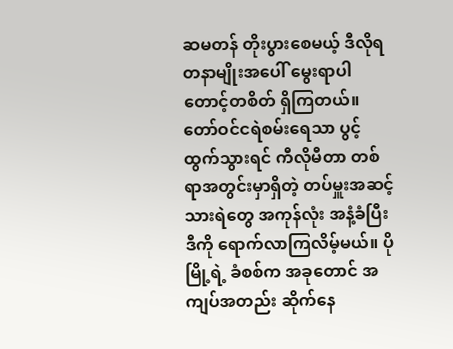ဆမတန် တိုးပွားစေမယ့် ဒီလိုရတနာမျိုးအပေါ် မွေးရာပါ တောင့်တစိတ် ရှိကြတယ်။ တော်ဝင်ငရဲစမ်းရေသာ ပွင့်ထွက်သွားရင် ကီလိုမီတာ တစ်ရာအတွင်းမှာရှိတဲ့ တပ်မှူးအဆင့်သားရဲတွေ အကုန်လုံး အနံ့ခံပြီး ဒီကို ရောက်လာကြလိမ့်မယ်။ ပိုမြို့ရဲ့ ခံစစ်က အခုတောင် အကျပ်အတည်း ဆိုက်နေ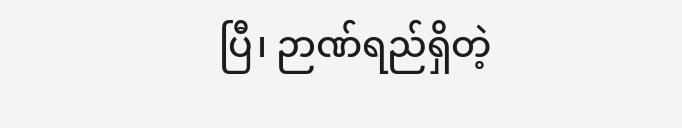ပြီ၊ ဉာဏ်ရည်ရှိတဲ့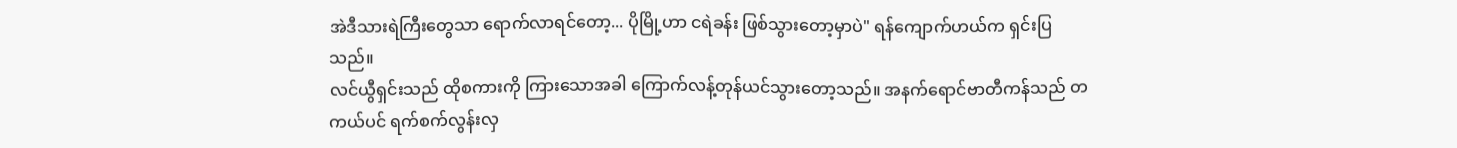အဲဒီသားရဲကြီးတွေသာ ရောက်လာရင်တော့... ပိုမြို့ဟာ ငရဲခန်း ဖြစ်သွားတော့မှာပဲ" ရန်ကျောက်ဟယ်က ရှင်းပြသည်။
လင်ယွီရှင်းသည် ထိုစကားကို ကြားသောအခါ ကြောက်လန့်တုန်ယင်သွားတော့သည်။ အနက်ရောင်ဗာတီကန်သည် တကယ်ပင် ရက်စက်လွန်းလှ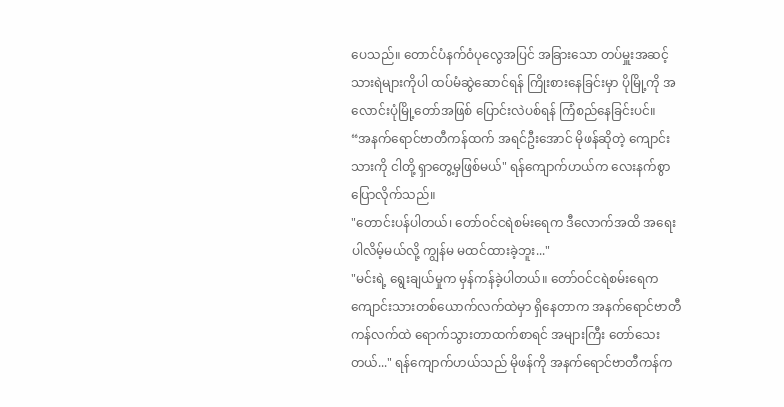ပေသည်။ တောင်ပံနက်ဝံပုလွေအပြင် အခြားသော တပ်မှူးအဆင့် သားရဲများကိုပါ ထပ်မံဆွဲဆောင်ရန် ကြိုးစားနေခြင်းမှာ ပိုမြို့ကို အလောင်းပုံမြို့တော်အဖြစ် ပြောင်းလဲပစ်ရန် ကြံစည်နေခြင်းပင်။
“အနက်ရောင်ဗာတီကန်ထက် အရင်ဦးအောင် မိုဖန်ဆိုတဲ့ ကျောင်းသားကို ငါတို့ ရှာတွေ့မှဖြစ်မယ်" ရန်ကျောက်ဟယ်က လေးနက်စွာ ပြောလိုက်သည်။
"တောင်းပန်ပါတယ်၊ တော်ဝင်ငရဲစမ်းရေက ဒီလောက်အထိ အရေးပါလိမ့်မယ်လို့ ကျွန်မ မထင်ထားခဲ့ဘူး..."
"မင်းရဲ့ ရွေးချယ်မှုက မှန်ကန်ခဲ့ပါတယ်။ တော်ဝင်ငရဲစမ်းရေက ကျောင်းသားတစ်ယောက်လက်ထဲမှာ ရှိနေတာက အနက်ရောင်ဗာတီကန်လက်ထဲ ရောက်သွားတာထက်စာရင် အများကြီး တော်သေးတယ်..." ရန်ကျောက်ဟယ်သည် မိုဖန်ကို အနက်ရောင်ဗာတီကန်က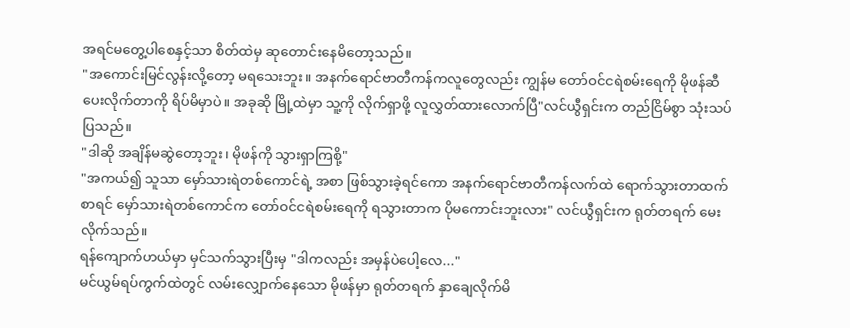အရင်မတွေ့ပါစေနှင့်သာ စိတ်ထဲမှ ဆုတောင်းနေမိတော့သည်။
"အကောင်းမြင်လွန်းလို့တော့ မရသေးဘူး။ အနက်ရောင်ဗာတီကန်ကလူတွေလည်း ကျွန်မ တော်ဝင်ငရဲစမ်းရေကို မိုဖန်ဆီ ပေးလိုက်တာကို ရိပ်မိမှာပဲ။ အခုဆို မြို့ထဲမှာ သူ့ကို လိုက်ရှာဖို့ လူလွှတ်ထားလောက်ပြီ"လင်ယွီရှင်းက တည်ငြိမ်စွာ သုံးသပ်ပြသည်။
"ဒါဆို အချိန်မဆွဲတော့ဘူး၊ မိုဖန်ကို သွားရှာကြစို့"
"အကယ်၍ သူသာ မှော်သားရဲတစ်ကောင်ရဲ့ အစာ ဖြစ်သွားခဲ့ရင်ကော အနက်ရောင်ဗာတီကန်လက်ထဲ ရောက်သွားတာထက်စာရင် မှော်သားရဲတစ်ကောင်က တော်ဝင်ငရဲစမ်းရေကို ရသွားတာက ပိုမကောင်းဘူးလား" လင်ယွီရှင်းက ရုတ်တရက် မေးလိုက်သည်။
ရန်ကျောက်ဟယ်မှာ မှင်သက်သွားပြီးမှ "ဒါကလည်း အမှန်ပဲပေါ့လေ..."
မင်ယွမ်ရပ်ကွက်ထဲတွင် လမ်းလျှောက်နေသော မိုဖန်မှာ ရုတ်တရက် နှာချေလိုက်မိ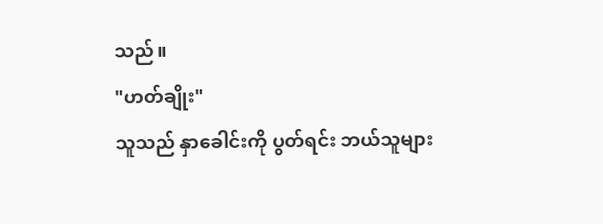သည်။
"ဟတ်ချိုး"
သူသည် နှာခေါင်းကို ပွတ်ရင်း ဘယ်သူများ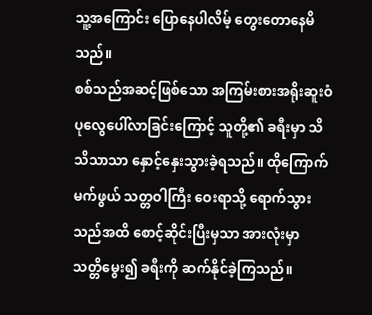သူ့အကြောင်း ပြောနေပါလိမ့် တွေးတောနေမိသည်။
စစ်သည်အဆင့်ဖြစ်သော အကြမ်းစားအရိုးဆူးဝံပုလွေပေါ်လာခြင်းကြောင့် သူတို့၏ ခရီးမှာ သိသိသာသာ နှောင့်နှေးသွားခဲ့ရသည်။ ထိုကြောက်မက်ဖွယ် သတ္တဝါကြီး ဝေးရာသို့ ရောက်သွားသည်အထိ စောင့်ဆိုင်းပြီးမှသာ အားလုံးမှာ သတ္တိမွေး၍ ခရီးကို ဆက်နိုင်ခဲ့ကြသည်။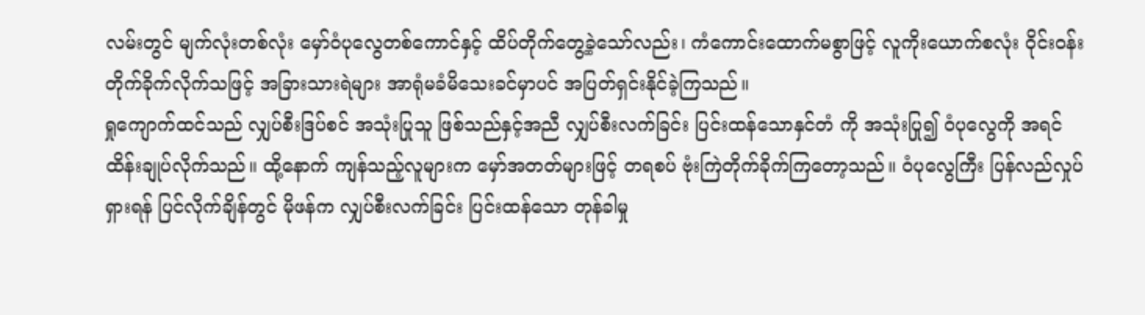လမ်းတွင် မျက်လုံးတစ်လုံး မှော်ဝံပုလွေတစ်ကောင်နှင့် ထိပ်တိုက်တွေ့ခဲ့သော်လည်း၊ ကံကောင်းထောက်မစွာဖြင့် လူကိုးယောက်စလုံး ဝိုင်းဝန်းတိုက်ခိုက်လိုက်သဖြင့် အခြားသားရဲများ အာရုံမခံမိသေးခင်မှာပင် အပြတ်ရှင်းနိုင်ခဲ့ကြသည်။
ရှုကျောက်ထင်သည် လျှပ်စီးဒြပ်စင် အသုံးပြုသူ ဖြစ်သည်နှင့်အညီ လျှပ်စီးလက်ခြင်း ပြင်းထန်သောနှင်တံ ကို အသုံးပြု၍ ဝံပုလွေကို အရင် ထိန်းချုပ်လိုက်သည်။ ထို့နောက် ကျန်သည့်လူများက မှော်အတတ်များဖြင့် တရစပ် ဗုံးကြဲတိုက်ခိုက်ကြတော့သည်။ ဝံပုလွေကြီး ပြန်လည်လှုပ်ရှားရန် ပြင်လိုက်ချိန်တွင် မိုဖန်က လျှပ်စီးလက်ခြင်း ပြင်းထန်သော တုန်ခါမှု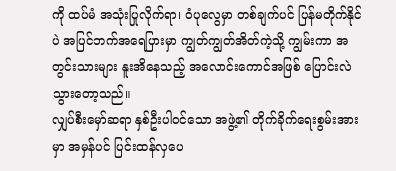ကို ထပ်မံ အသုံးပြုလိုက်ရာ၊ ဝံပုလွေမှာ တစ်ချက်ပင် ပြန်မတိုက်နိုင်ပဲ အပြင်ဘက်အရေပြားမှာ ကျွတ်ကျွတ်အိတ်ကဲ့သို့ ကျွမ်းကာ အတွင်းသားများ နူးအိနေသည့် အလောင်းကောင်အဖြစ် ပြောင်းလဲသွားတော့သည်။
လျှပ်စီးမှော်ဆရာ နှစ်ဦးပါဝင်သော အဖွဲ့၏ တိုက်ခိုက်ရေးစွမ်းအားမှာ အမှန်ပင် ပြင်းထန်လှပေ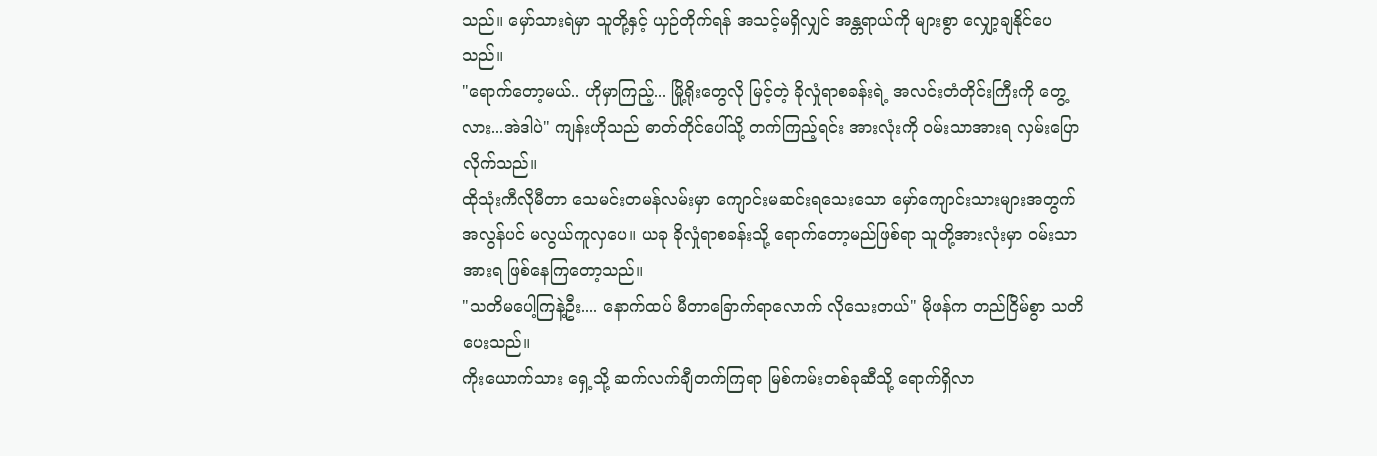သည်။ မှော်သားရဲမှာ သူတို့နှင့် ယှဉ်တိုက်ရန် အသင့်မရှိလျှင် အန္တရာယ်ကို များစွာ လျှော့ချနိုင်ပေသည်။
"ရောက်တော့မယ်.. ဟိုမှာကြည့်... မြို့ရိုးတွေလို မြင့်တဲ့ ခိုလှုံရာစခန်းရဲ့ အလင်းတံတိုင်းကြီးကို တွေ့လား...အဲဒါပဲ" ကျန်းဟိုသည် ဓာတ်တိုင်ပေါ်သို့ တက်ကြည့်ရင်း အားလုံးကို ဝမ်းသာအားရ လှမ်းပြောလိုက်သည်။
ထိုသုံးကီလိုမီတာ သေမင်းတမန်လမ်းမှာ ကျောင်းမဆင်းရသေးသော မှော်ကျောင်းသားများအတွက် အလွန်ပင် မလွယ်ကူလှပေ။ ယခု ခိုလှုံရာစခန်းသို့ ရောက်တော့မည်ဖြစ်ရာ သူတို့အားလုံးမှာ ဝမ်းသာအားရ ဖြစ်နေကြတော့သည်။
"သတိမပေါ့ကြနဲ့ဦး.... နောက်ထပ် မီတာခြောက်ရာလောက် လိုသေးတယ်" မိုဖန်က တည်ငြိမ်စွာ သတိပေးသည်။
ကိုးယောက်သား ရှေ့သို့ ဆက်လက်ချီတက်ကြရာ မြစ်ကမ်းတစ်ခုဆီသို့ ရောက်ရှိလာ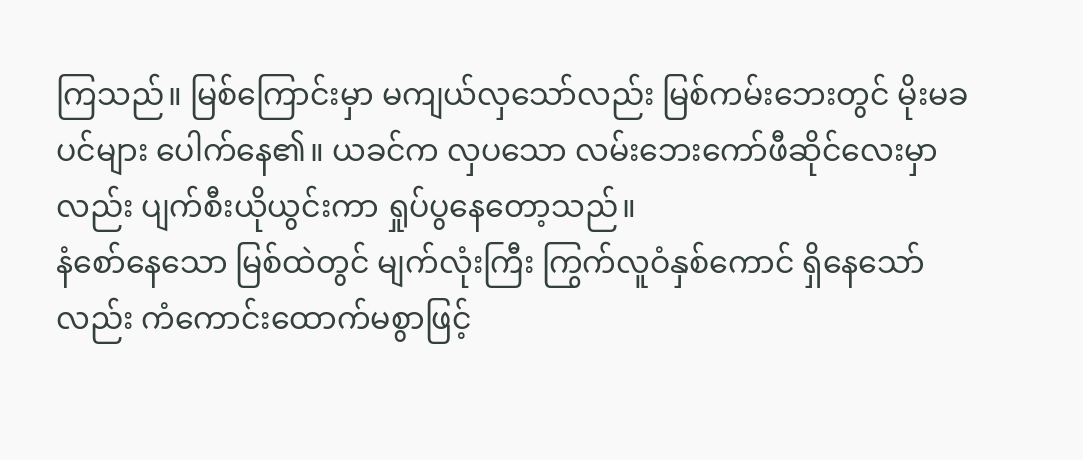ကြသည်။ မြစ်ကြောင်းမှာ မကျယ်လှသော်လည်း မြစ်ကမ်းဘေးတွင် မိုးမခပင်များ ပေါက်နေ၏။ ယခင်က လှပသော လမ်းဘေးကော်ဖီဆိုင်လေးမှာလည်း ပျက်စီးယိုယွင်းကာ ရှုပ်ပွနေတော့သည်။
နံစော်နေသော မြစ်ထဲတွင် မျက်လုံးကြီး ကြွက်လူဝံနှစ်ကောင် ရှိနေသော်လည်း ကံကောင်းထောက်မစွာဖြင့်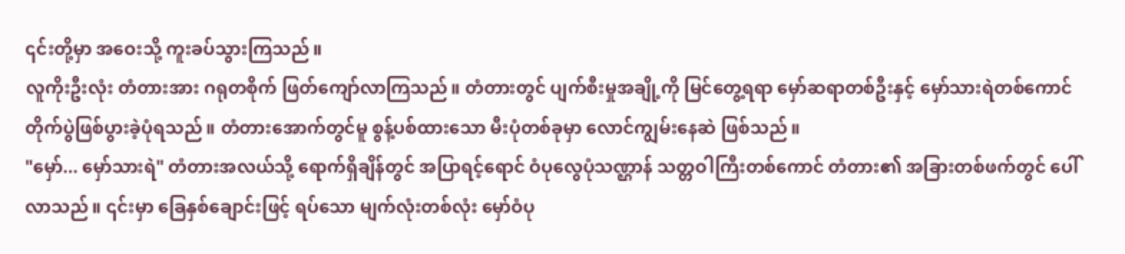၎င်းတို့မှာ အဝေးသို့ ကူးခပ်သွားကြသည်။
လူကိုးဦးလုံး တံတားအား ဂရုတစိုက် ဖြတ်ကျော်လာကြသည်။ တံတားတွင် ပျက်စီးမှုအချို့ကို မြင်တွေ့ရရာ မှော်ဆရာတစ်ဦးနှင့် မှော်သားရဲတစ်ကောင် တိုက်ပွဲဖြစ်ပွားခဲ့ပုံရသည်။ တံတားအောက်တွင်မူ စွန့်ပစ်ထားသော မီးပုံတစ်ခုမှာ လောင်ကျွမ်းနေဆဲ ဖြစ်သည်။
"မှော်... မှော်သားရဲ" တံတားအလယ်သို့ ရောက်ရှိချိန်တွင် အပြာရင့်ရောင် ဝံပုလွေပုံသဏ္ဌာန် သတ္တဝါကြီးတစ်ကောင် တံတား၏ အခြားတစ်ဖက်တွင် ပေါ်လာသည်။ ၎င်းမှာ ခြေနှစ်ချောင်းဖြင့် ရပ်သော မျက်လုံးတစ်လုံး မှော်ဝံပု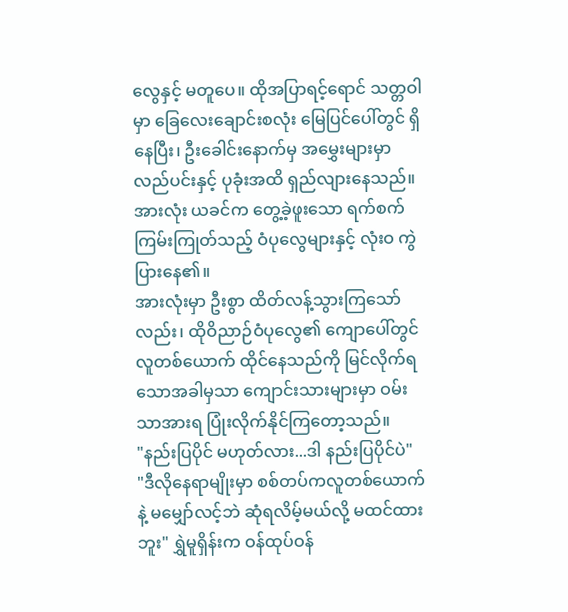လွေနှင့် မတူပေ။ ထိုအပြာရင့်ရောင် သတ္တဝါမှာ ခြေလေးချောင်းစလုံး မြေပြင်ပေါ်တွင် ရှိနေပြီး၊ ဦးခေါင်းနောက်မှ အမွှေးများမှာ လည်ပင်းနှင့် ပုခုံးအထိ ရှည်လျားနေသည်။ အားလုံး ယခင်က တွေ့ခဲ့ဖူးသော ရက်စက်ကြမ်းကြုတ်သည့် ဝံပုလွေများနှင့် လုံးဝ ကွဲပြားနေ၏။
အားလုံးမှာ ဦးစွာ ထိတ်လန့်သွားကြသော်လည်း၊ ထိုဝိညာဉ်ဝံပုလွေ၏ ကျောပေါ်တွင် လူတစ်ယောက် ထိုင်နေသည်ကို မြင်လိုက်ရသောအခါမှသာ ကျောင်းသားများမှာ ဝမ်းသာအားရ ပြုံးလိုက်နိုင်ကြတော့သည်။
"နည်းပြပိုင် မဟုတ်လား...ဒါ နည်းပြပိုင်ပဲ"
"ဒီလိုနေရာမျိုးမှာ စစ်တပ်ကလူတစ်ယောက်နဲ့ မမျှော်လင့်ဘဲ ဆုံရလိမ့်မယ်လို့ မထင်ထားဘူး" ရွှဲမူရှိန်းက ဝန်ထုပ်ဝန်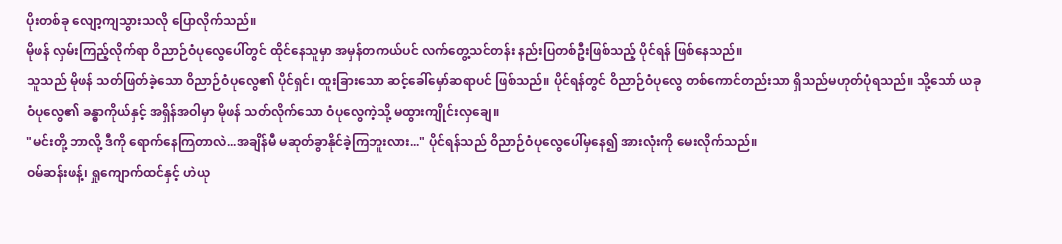ပိုးတစ်ခု လျော့ကျသွားသလို ပြောလိုက်သည်။
မိုဖန် လှမ်းကြည့်လိုက်ရာ ဝိညာဉ်ဝံပုလွေပေါ်တွင် ထိုင်နေသူမှာ အမှန်တကယ်ပင် လက်တွေ့သင်တန်း နည်းပြတစ်ဦးဖြစ်သည့် ပိုင်ရန် ဖြစ်နေသည်။
သူသည် မိုဖန် သတ်ဖြတ်ခဲ့သော ဝိညာဉ်ဝံပုလွေ၏ ပိုင်ရှင်၊ ထူးခြားသော ဆင့်ခေါ်မှော်ဆရာပင် ဖြစ်သည်။ ပိုင်ရန်တွင် ဝိညာဉ်ဝံပုလွေ တစ်ကောင်တည်းသာ ရှိသည်မဟုတ်ပုံရသည်။ သို့သော် ယခုဝံပုလွေ၏ ခန္ဓာကိုယ်နှင့် အရှိန်အဝါမှာ မိုဖန် သတ်လိုက်သော ဝံပုလွေကဲ့သို့ မထွားကျိုင်းလှချေ။
"မင်းတို့ ဘာလို့ ဒီကို ရောက်နေကြတာလဲ...အချိန်မီ မဆုတ်ခွာနိုင်ခဲ့ကြဘူးလား..." ပိုင်ရန်သည် ဝိညာဉ်ဝံပုလွေပေါ်မှနေ၍ အားလုံးကို မေးလိုက်သည်။
ဝမ်ဆန်းဖန့်၊ ရှုကျောက်ထင်နှင့် ဟဲယု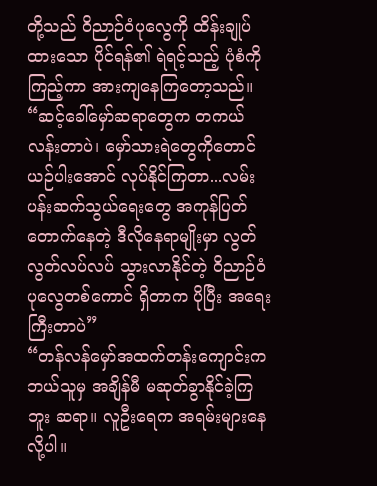တို့သည် ဝိညာဉ်ဝံပုလွေကို ထိန်းချုပ်ထားသော ပိုင်ရန်၏ ရဲရင့်သည့် ပုံစံကို ကြည့်ကာ အားကျနေကြတော့သည်။
“ဆင့်ခေါ်မှော်ဆရာတွေက တကယ် လန်းတာပဲ၊ မှော်သားရဲတွေကိုတောင် ယဉ်ပါးအောင် လုပ်နိုင်ကြတာ...လမ်းပန်းဆက်သွယ်ရေးတွေ အကုန်ပြတ်တောက်နေတဲ့ ဒီလိုနေရာမျိုးမှာ လွတ်လွတ်လပ်လပ် သွားလာနိုင်တဲ့ ဝိညာဉ်ဝံပုလွေတစ်ကောင် ရှိတာက ပိုပြီး အရေးကြီးတာပဲ”
“တန်လန်မှော်အထက်တန်းကျောင်းက ဘယ်သူမှ အချိန်မီ မဆုတ်ခွာနိုင်ခဲ့ကြဘူး ဆရာ။ လူဦးရေက အရမ်းများနေလို့ပါ။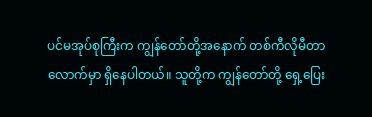ပင်မအုပ်စုကြီးက ကျွန်တော်တို့အနောက် တစ်ကီလိုမီတာလောက်မှာ ရှိနေပါတယ်။ သူတို့က ကျွန်တော်တို့ ရှေ့ပြေး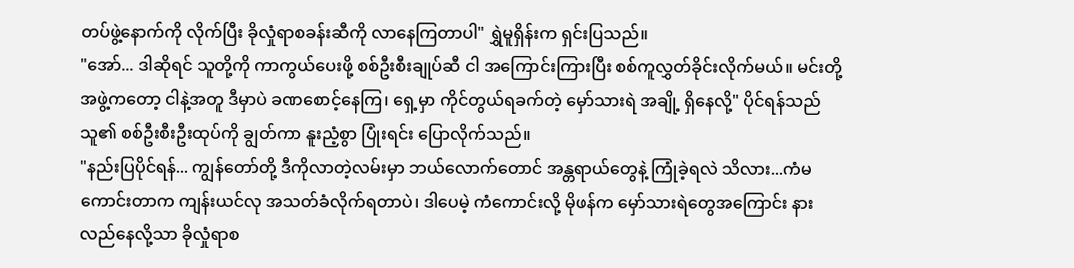တပ်ဖွဲ့နောက်ကို လိုက်ပြီး ခိုလှုံရာစခန်းဆီကို လာနေကြတာပါ" ရွှဲမူရှိန်းက ရှင်းပြသည်။
"အော်... ဒါဆိုရင် သူတို့ကို ကာကွယ်ပေးဖို့ စစ်ဦးစီးချုပ်ဆီ ငါ အကြောင်းကြားပြီး စစ်ကူလွှတ်ခိုင်းလိုက်မယ်။ မင်းတို့အဖွဲ့ကတော့ ငါနဲ့အတူ ဒီမှာပဲ ခဏစောင့်နေကြ၊ ရှေ့မှာ ကိုင်တွယ်ရခက်တဲ့ မှော်သားရဲ အချို့ ရှိနေလို့" ပိုင်ရန်သည် သူ၏ စစ်ဦးစီးဦးထုပ်ကို ချွတ်ကာ နူးညံ့စွာ ပြုံးရင်း ပြောလိုက်သည်။
"နည်းပြပိုင်ရန်... ကျွန်တော်တို့ ဒီကိုလာတဲ့လမ်းမှာ ဘယ်လောက်တောင် အန္တရာယ်တွေနဲ့ ကြုံခဲ့ရလဲ သိလား...ကံမကောင်းတာက ကျန်းယင်လု အသတ်ခံလိုက်ရတာပဲ၊ ဒါပေမဲ့ ကံကောင်းလို့ မိုဖန်က မှော်သားရဲတွေအကြောင်း နားလည်နေလို့သာ ခိုလှုံရာစ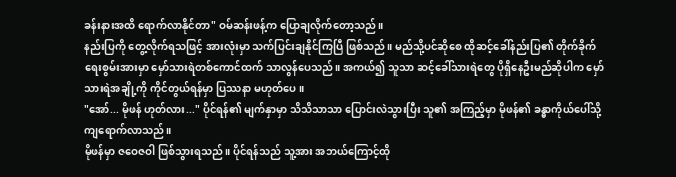ခန်းနားအထိ ရောက်လာနိုင်တာ" ဝမ်ဆန်းဖန့်က ပြောချလိုက်တော့သည်။
နည်းပြကို တွေ့လိုက်ရသဖြင့် အားလုံးမှာ သက်ပြင်းချနိုင်ကြပြီ ဖြစ်သည်။ မည်သို့ပင်ဆိုစေ ထိုဆင့်ခေါ်နည်းပြ၏ တိုက်ခိုက်ရေးစွမ်းအားမှာ မှော်သားရဲတစ်ကောင်ထက် သာလွန်ပေသည်။ အကယ်၍ သူသာ ဆင့်ခေါ်သားရဲတွေ ပိုရှိနေဦးမည်ဆိုပါက မှော်သားရဲအချို့ကို ကိုင်တွယ်ရန်မှာ ပြဿနာ မဟုတ်ပေ။
"အော်... မိုဖန် ဟုတ်လား..." ပိုင်ရန်၏ မျက်နှာမှာ သိသိသာသာ ပြောင်းလဲသွားပြီး သူ၏ အကြည့်မှာ မိုဖန်၏ ခန္ဓာကိုယ်ပေါ်သို့ ကျရောက်လာသည်။
မိုဖန်မှာ ဇဝေဇဝါ ဖြစ်သွားရသည်။ ပိုင်ရန်သည် သူ့အား အဘယ်ကြောင့်ထို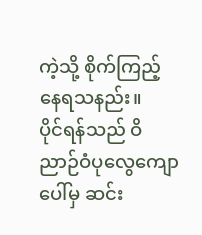ကဲ့သို့ စိုက်ကြည့်နေရသနည်း။
ပိုင်ရန်သည် ဝိညာဉ်ဝံပုလွေကျောပေါ်မှ ဆင်း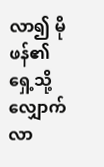လာ၍ မိုဖန်၏ ရှေ့သို့ လျှောက်လာ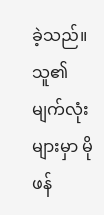ခဲ့သည်။ သူ၏ မျက်လုံးများမှာ မိုဖန်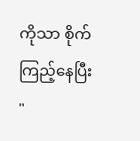ကိုသာ စိုက်ကြည့်နေပြီး
"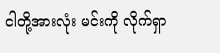ငါတို့အားလုံး မင်းကို လိုက်ရှာ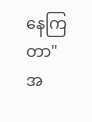နေကြတာ"
အ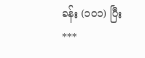ခန်း (၁၀၁) ပြီး
***